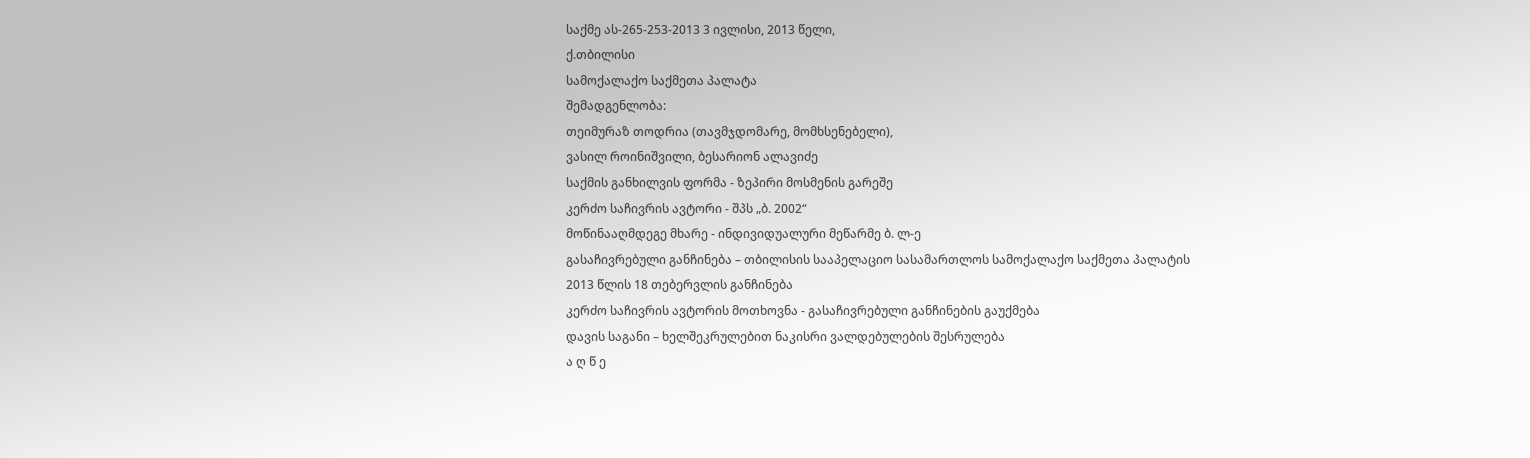საქმე ას-265-253-2013 3 ივლისი, 2013 წელი,
ქ.თბილისი
სამოქალაქო საქმეთა პალატა
შემადგენლობა:
თეიმურაზ თოდრია (თავმჯდომარე, მომხსენებელი),
ვასილ როინიშვილი, ბესარიონ ალავიძე
საქმის განხილვის ფორმა - ზეპირი მოსმენის გარეშე
კერძო საჩივრის ავტორი - შპს „ბ. 2002“
მოწინააღმდეგე მხარე - ინდივიდუალური მეწარმე ბ. ლ-ე
გასაჩივრებული განჩინება – თბილისის სააპელაციო სასამართლოს სამოქალაქო საქმეთა პალატის 2013 წლის 18 თებერვლის განჩინება
კერძო საჩივრის ავტორის მოთხოვნა - გასაჩივრებული განჩინების გაუქმება
დავის საგანი – ხელშეკრულებით ნაკისრი ვალდებულების შესრულება
ა ღ წ ე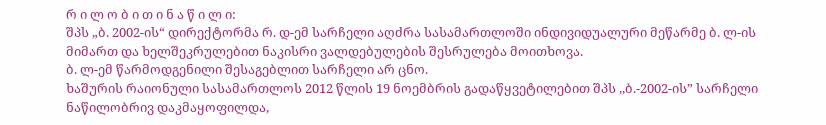რ ი ლ ო ბ ი თ ი ნ ა წ ი ლ ი:
შპს „ბ. 2002-ის“ დირექტორმა რ. დ-ემ სარჩელი აღძრა სასამართლოში ინდივიდუალური მეწარმე ბ. ლ-ის მიმართ და ხელშეკრულებით ნაკისრი ვალდებულების შესრულება მოითხოვა.
ბ. ლ-ემ წარმოდგენილი შესაგებლით სარჩელი არ ცნო.
ხაშურის რაიონული სასამართლოს 2012 წლის 19 ნოემბრის გადაწყვეტილებით შპს ,,ბ.-2002-ის” სარჩელი ნაწილობრივ დაკმაყოფილდა,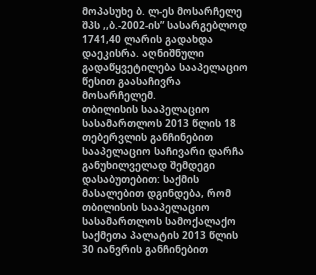მოპასუხე ბ. ლ-ეს მოსარჩელე შპს ,,ბ.-2002-ის” სასარგებლოდ 1741,40 ლარის გადახდა დაეკისრა. აღნიშნული გადაწყვეტილება სააპელაციო წესით გაასაჩივრა მოსარჩელემ.
თბილისის სააპელაციო სასამართლოს 2013 წლის 18 თებერვლის განჩინებით სააპელაციო საჩივარი დარჩა განუხილველად შემდეგი დასაბუთებით: საქმის მასალებით დგინდება, რომ თბილისის სააპელაციო სასამართლოს სამოქალაქო საქმეთა პალატის 2013 წლის 30 იანვრის განჩინებით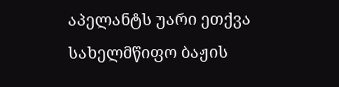აპელანტს უარი ეთქვა სახელმწიფო ბაჟის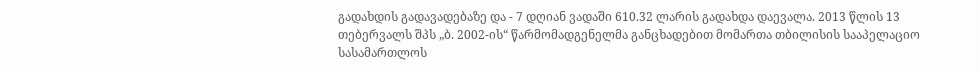გადახდის გადავადებაზე და - 7 დღიან ვადაში 610.32 ლარის გადახდა დაევალა. 2013 წლის 13 თებერვალს შპს „ბ. 2002-ის“ წარმომადგენელმა განცხადებით მომართა თბილისის სააპელაციო სასამართლოს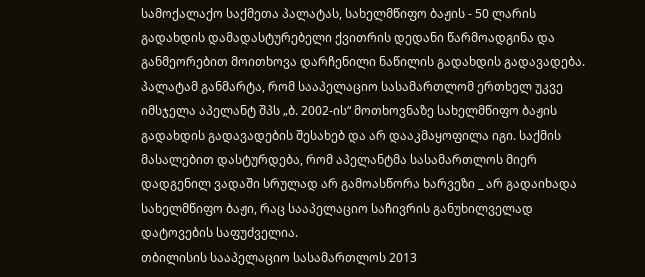სამოქალაქო საქმეთა პალატას, სახელმწიფო ბაჟის - 50 ლარის გადახდის დამადასტურებელი ქვითრის დედანი წარმოადგინა და განმეორებით მოითხოვა დარჩენილი ნაწილის გადახდის გადავადება. პალატამ განმარტა, რომ სააპელაციო სასამართლომ ერთხელ უკვე იმსჯელა აპელანტ შპს „ბ. 2002-ის“ მოთხოვნაზე სახელმწიფო ბაჟის გადახდის გადავადების შესახებ და არ დააკმაყოფილა იგი. საქმის მასალებით დასტურდება, რომ აპელანტმა სასამართლოს მიერ დადგენილ ვადაში სრულად არ გამოასწორა ხარვეზი _ არ გადაიხადა სახელმწიფო ბაჟი, რაც სააპელაციო საჩივრის განუხილველად დატოვების საფუძველია.
თბილისის სააპელაციო სასამართლოს 2013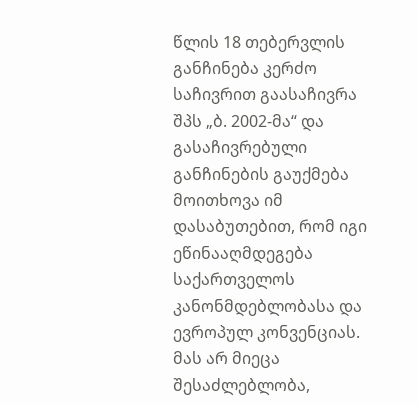წლის 18 თებერვლის განჩინება კერძო საჩივრით გაასაჩივრა შპს „ბ. 2002-მა“ და გასაჩივრებული განჩინების გაუქმება მოითხოვა იმ დასაბუთებით, რომ იგი ეწინააღმდეგება საქართველოს კანონმდებლობასა და ევროპულ კონვენციას. მას არ მიეცა შესაძლებლობა,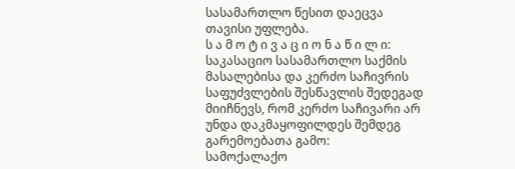სასამართლო წესით დაეცვა თავისი უფლება.
ს ა მ ო ტ ი ვ ა ც ი ო ნ ა წ ი ლ ი:
საკასაციო სასამართლო საქმის მასალებისა და კერძო საჩივრის საფუძვლების შესწავლის შედეგად მიიჩნევს, რომ კერძო საჩივარი არ უნდა დაკმაყოფილდეს შემდეგ გარემოებათა გამო:
სამოქალაქო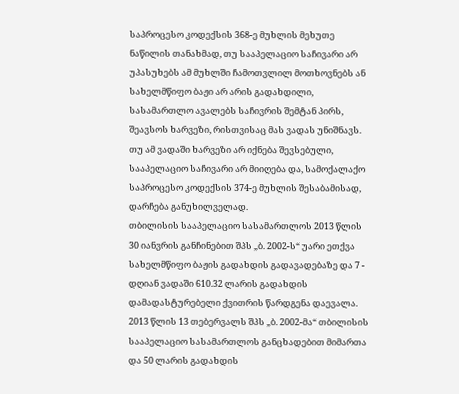საპროცესო კოდექსის 368-ე მუხლის მეხუთე ნაწილის თანახმად, თუ სააპელაციო საჩივარი არ უპასუხებს ამ მუხლში ჩამოთვლილ მოთხოვნებს ან სახელმწიფო ბაჟი არ არის გადახდილი, სასამართლო ავალებს საჩივრის შემტან პირს, შეავსოს ხარვეზი, რისთვისაც მას ვადას უნიშნავს. თუ ამ ვადაში ხარვეზი არ იქნება შევსებული, სააპელაციო საჩივარი არ მიიღება და, სამოქალაქო საპროცესო კოდექსის 374-ე მუხლის შესაბამისად, დარჩება განუხილველად.
თბილისის სააპელაციო სასამართლოს 2013 წლის 30 იანვრის განჩინებით შპს „ბ. 2002-ს“ უარი ეთქვა სახელმწიფო ბაჟის გადახდის გადავადებაზე და 7 - დღიან ვადაში 610.32 ლარის გადახდის დამადასტურებელი ქვითრის წარდგენა დაევალა. 2013 წლის 13 თებერვალს შპს „ბ. 2002-მა“ თბილისის სააპელაციო სასამართლოს განცხადებით მიმართა და 50 ლარის გადახდის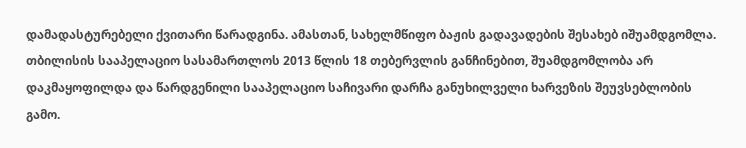დამადასტურებელი ქვითარი წარადგინა. ამასთან, სახელმწიფო ბაჟის გადავადების შესახებ იშუამდგომლა. თბილისის სააპელაციო სასამართლოს 2013 წლის 18 თებერვლის განჩინებით, შუამდგომლობა არ დაკმაყოფილდა და წარდგენილი სააპელაციო საჩივარი დარჩა განუხილველი ხარვეზის შეუვსებლობის გამო.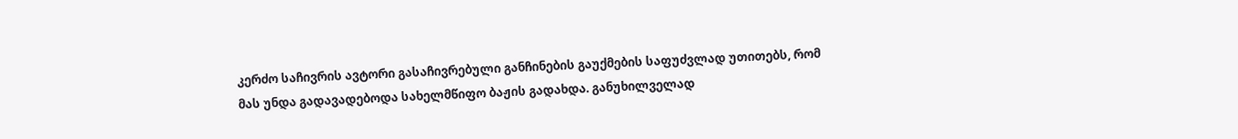კერძო საჩივრის ავტორი გასაჩივრებული განჩინების გაუქმების საფუძვლად უთითებს, რომ მას უნდა გადავადებოდა სახელმწიფო ბაჟის გადახდა. განუხილველად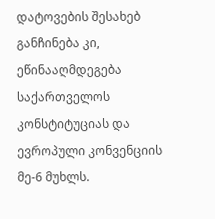დატოვების შესახებ განჩინება კი, ეწინააღმდეგება საქართველოს კონსტიტუციას და ევროპული კონვენციის მე-6 მუხლს.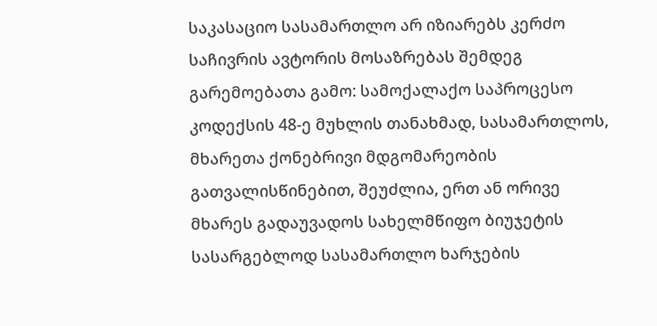საკასაციო სასამართლო არ იზიარებს კერძო საჩივრის ავტორის მოსაზრებას შემდეგ გარემოებათა გამო: სამოქალაქო საპროცესო კოდექსის 48-ე მუხლის თანახმად, სასამართლოს, მხარეთა ქონებრივი მდგომარეობის გათვალისწინებით, შეუძლია, ერთ ან ორივე მხარეს გადაუვადოს სახელმწიფო ბიუჯეტის სასარგებლოდ სასამართლო ხარჯების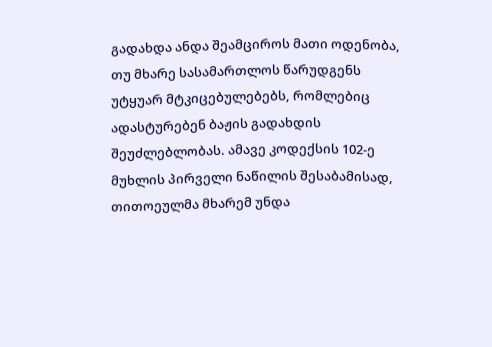გადახდა ანდა შეამციროს მათი ოდენობა, თუ მხარე სასამართლოს წარუდგენს უტყუარ მტკიცებულებებს, რომლებიც ადასტურებენ ბაჟის გადახდის შეუძლებლობას. ამავე კოდექსის 102-ე მუხლის პირველი ნაწილის შესაბამისად, თითოეულმა მხარემ უნდა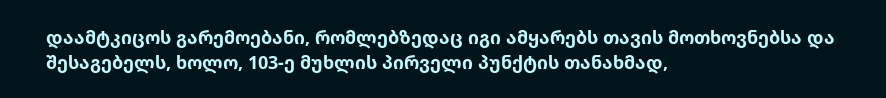დაამტკიცოს გარემოებანი, რომლებზედაც იგი ამყარებს თავის მოთხოვნებსა და შესაგებელს, ხოლო, 103-ე მუხლის პირველი პუნქტის თანახმად,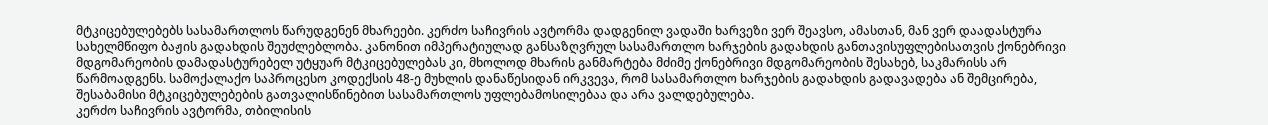მტკიცებულებებს სასამართლოს წარუდგენენ მხარეები. კერძო საჩივრის ავტორმა დადგენილ ვადაში ხარვეზი ვერ შეავსო, ამასთან, მან ვერ დაადასტურა სახელმწიფო ბაჟის გადახდის შეუძლებლობა. კანონით იმპერატიულად განსაზღვრულ სასამართლო ხარჯების გადახდის განთავისუფლებისათვის ქონებრივი მდგომარეობის დამადასტურებელ უტყუარ მტკიცებულებას კი, მხოლოდ მხარის განმარტება მძიმე ქონებრივი მდგომარეობის შესახებ, საკმარისს არ წარმოადგენს. სამოქალაქო საპროცესო კოდექსის 48-ე მუხლის დანაწესიდან ირკვევა, რომ სასამართლო ხარჯების გადახდის გადავადება ან შემცირება, შესაბამისი მტკიცებულებების გათვალისწინებით სასამართლოს უფლებამოსილებაა და არა ვალდებულება.
კერძო საჩივრის ავტორმა, თბილისის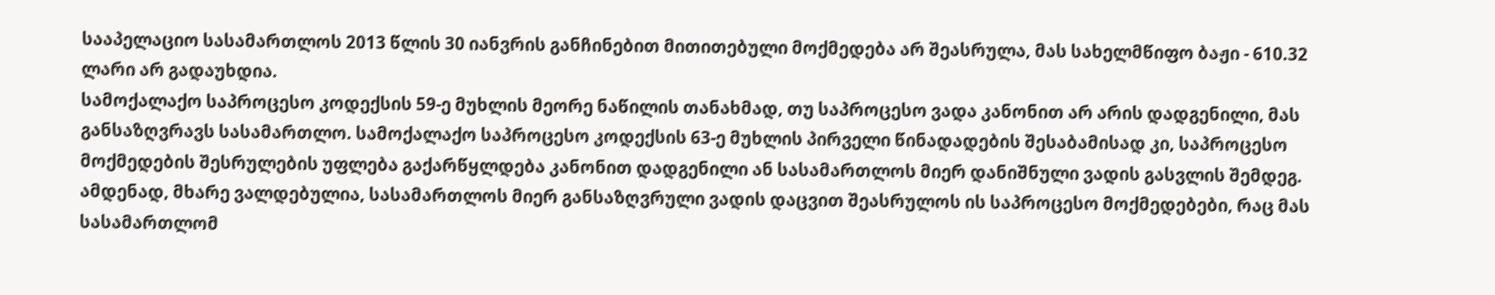სააპელაციო სასამართლოს 2013 წლის 30 იანვრის განჩინებით მითითებული მოქმედება არ შეასრულა, მას სახელმწიფო ბაჟი - 610.32 ლარი არ გადაუხდია.
სამოქალაქო საპროცესო კოდექსის 59-ე მუხლის მეორე ნაწილის თანახმად, თუ საპროცესო ვადა კანონით არ არის დადგენილი, მას განსაზღვრავს სასამართლო. სამოქალაქო საპროცესო კოდექსის 63-ე მუხლის პირველი წინადადების შესაბამისად კი, საპროცესო მოქმედების შესრულების უფლება გაქარწყლდება კანონით დადგენილი ან სასამართლოს მიერ დანიშნული ვადის გასვლის შემდეგ. ამდენად, მხარე ვალდებულია, სასამართლოს მიერ განსაზღვრული ვადის დაცვით შეასრულოს ის საპროცესო მოქმედებები, რაც მას სასამართლომ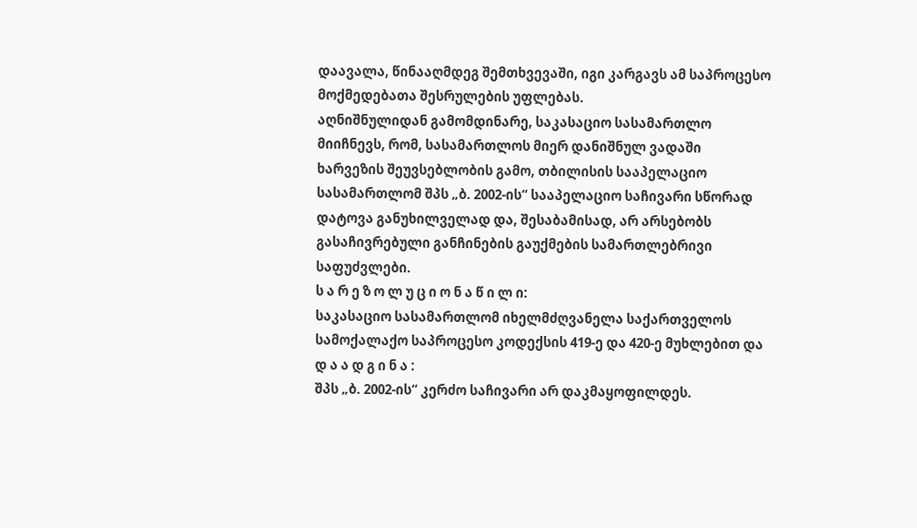დაავალა, წინააღმდეგ შემთხვევაში, იგი კარგავს ამ საპროცესო მოქმედებათა შესრულების უფლებას.
აღნიშნულიდან გამომდინარე, საკასაციო სასამართლო მიიჩნევს, რომ, სასამართლოს მიერ დანიშნულ ვადაში ხარვეზის შეუვსებლობის გამო, თბილისის სააპელაციო სასამართლომ შპს „ბ. 2002-ის“ სააპელაციო საჩივარი სწორად დატოვა განუხილველად და, შესაბამისად, არ არსებობს გასაჩივრებული განჩინების გაუქმების სამართლებრივი საფუძვლები.
ს ა რ ე ზ ო ლ უ ც ი ო ნ ა წ ი ლ ი:
საკასაციო სასამართლომ იხელმძღვანელა საქართველოს სამოქალაქო საპროცესო კოდექსის 419-ე და 420-ე მუხლებით და
დ ა ა დ გ ი ნ ა :
შპს „ბ. 2002-ის“ კერძო საჩივარი არ დაკმაყოფილდეს.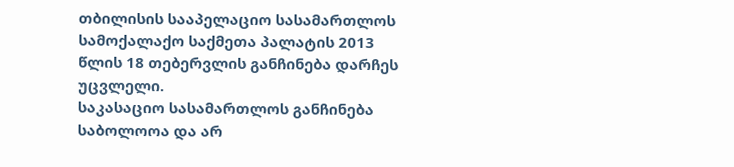თბილისის სააპელაციო სასამართლოს სამოქალაქო საქმეთა პალატის 2013 წლის 18 თებერვლის განჩინება დარჩეს უცვლელი.
საკასაციო სასამართლოს განჩინება საბოლოოა და არ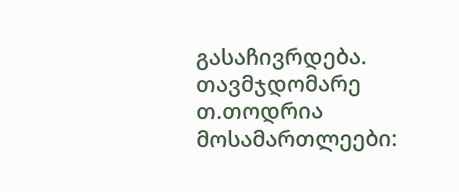გასაჩივრდება.
თავმჯდომარე თ.თოდრია
მოსამართლეები: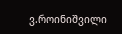ვ.როინიშვილი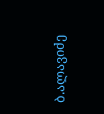ბ.ალავიძე